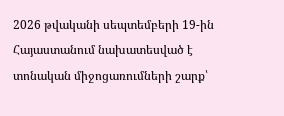2026 թվականի սեպտեմբերի 19-ին Հայաստանում նախատեսված է տոնական միջոցառումների շարք՝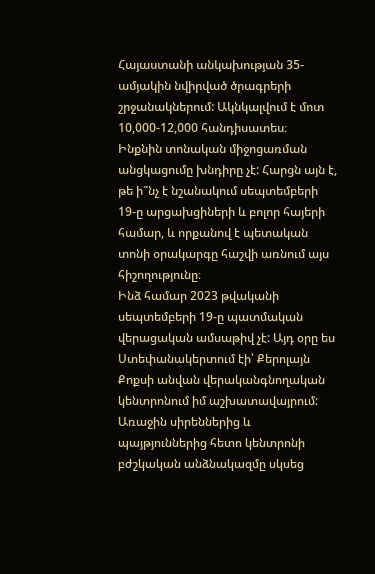Հայաստանի անկախության 35-ամյակին նվիրված ծրագրերի շրջանակներում: Ակնկալվում է մոտ 10,000-12,000 հանդիսատես։
Ինքնին տոնական միջոցառման անցկացումը խնդիրը չէ: Հարցն այն է, թե ի՞նչ է նշանակում սեպտեմբերի 19-ը արցախցիների և բոլոր հայերի համար, և որքանով է պետական տոնի օրակարգը հաշվի առնում այս հիշողությունը։
Ինձ համար 2023 թվականի սեպտեմբերի 19-ը պատմական վերացական ամսաթիվ չէ: Այդ օրը ես Ստեփանակերտում էի՝ Քերոլայն Քոքսի անվան վերականգնողական կենտրոնում իմ աշխատավայրում: Առաջին սիրեններից և պայթյուններից հետո կենտրոնի բժշկական անձնակազմը սկսեց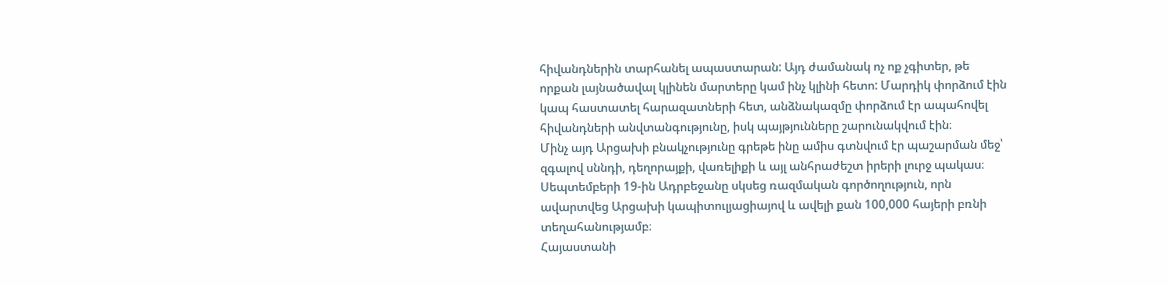հիվանդներին տարհանել ապաստարան: Այդ ժամանակ ոչ ոք չգիտեր, թե որքան լայնածավալ կլինեն մարտերը կամ ինչ կլինի հետո: Մարդիկ փորձում էին կապ հաստատել հարազատների հետ, անձնակազմը փորձում էր ապահովել հիվանդների անվտանգությունը, իսկ պայթյունները շարունակվում էին։
Մինչ այդ Արցախի բնակչությունը գրեթե ինը ամիս գտնվում էր պաշարման մեջ՝ զգալով սննդի, դեղորայքի, վառելիքի և այլ անհրաժեշտ իրերի լուրջ պակաս։ Սեպտեմբերի 19-ին Ադրբեջանը սկսեց ռազմական գործողություն, որն ավարտվեց Արցախի կապիտուլյացիայով և ավելի քան 100,000 հայերի բռնի տեղահանությամբ։
Հայաստանի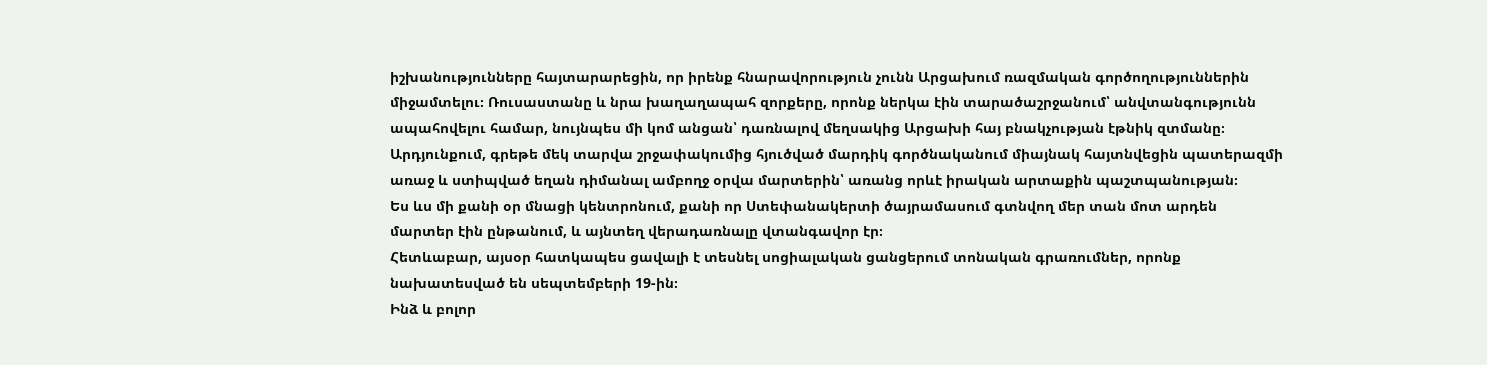իշխանությունները հայտարարեցին, որ իրենք հնարավորություն չունն Արցախում ռազմական գործողություններին միջամտելու։ Ռուսաստանը և նրա խաղաղապահ զորքերը, որոնք ներկա էին տարածաշրջանում՝ անվտանգությունն ապահովելու համար, նույնպես մի կոմ անցան՝ դառնալով մեղսակից Արցախի հայ բնակչության էթնիկ զտմանը։ Արդյունքում, գրեթե մեկ տարվա շրջափակումից հյուծված մարդիկ գործնականում միայնակ հայտնվեցին պատերազմի առաջ և ստիպված եղան դիմանալ ամբողջ օրվա մարտերին՝ առանց որևէ իրական արտաքին պաշտպանության։
Ես ևս մի քանի օր մնացի կենտրոնում, քանի որ Ստեփանակերտի ծայրամասում գտնվող մեր տան մոտ արդեն մարտեր էին ընթանում, և այնտեղ վերադառնալը վտանգավոր էր։
Հետևաբար, այսօր հատկապես ցավալի է տեսնել սոցիալական ցանցերում տոնական գրառումներ, որոնք նախատեսված են սեպտեմբերի 19-ին։
Ինձ և բոլոր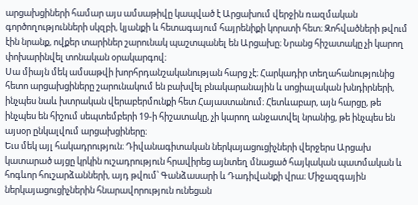արցախցիների համար այս ամսաթիվը կապված է Արցախում վերջին ռազմական գործողությունների սկզբի, կյանքի և հետագայում հայրենիքի կորստի հետ։ Զոհվածների թվում էին նրանք, ովքեր տարիներ շարունակ պաշտպանել են Արցախը։ Նրանց հիշատակը չի կարող փոխարինվել տոնական օրակարգով։
Սա միայն մեկ ամսաթվի խորհրդանշականության հարց չէ։ Հարկադիր տեղահանությունից հետո արցախցիները շարունակում են բախվել բնակարանային և սոցիալական խնդիրների, ինչպես նաև խտրական վերաբերմունքի հետ Հայաստանում։ Հետևաբար, այն հարցը, թե ինչպես են հիշում սեպտեմբերի 19-ի հիշատակը, չի կարող անջատվել նրանից, թե ինչպես են այսօր ընկալվում արցախցիները։
Եւս մեկ այլ հակադրություն։ Դիվանագիտական ներկայացուցիչների վերջերս Արցախ կատարած այցը կրկին ուշադրություն հրավիրեց այնտեղ մնացած հայկական պատմական և հոգևոր հուշարձանների, այդ թվում՝ Գանձասարի և Դադիվանքի վրա։ Միջազգային ներկայացուցիչներին հնարավորություն ունեցան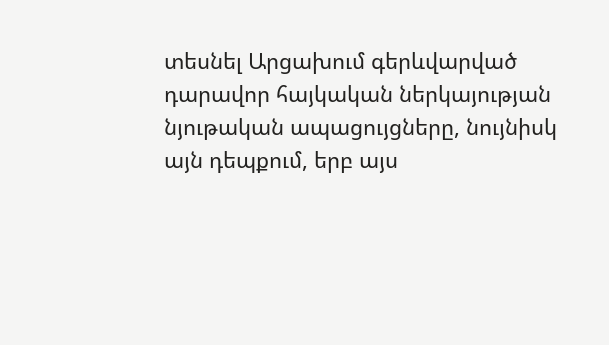տեսնել Արցախում գերևվարված դարավոր հայկական ներկայության նյութական ապացույցները, նույնիսկ այն դեպքում, երբ այս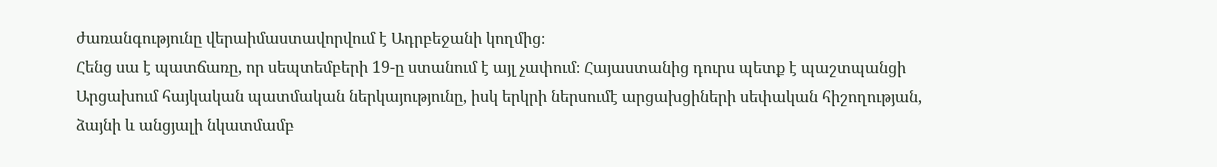ժառանգությունը վերաիմաստավորվում է Ադրբեջանի կողմից։
Հենց սա է պատճառը, որ սեպտեմբերի 19-ը ստանում է այլ չափում։ Հայաստանից դուրս պետք է պաշտպանցի Արցախում հայկական պատմական ներկայությունը, իսկ երկրի ներսումէ արցախցիների սեփական հիշողության, ձայնի և անցյալի նկատմամբ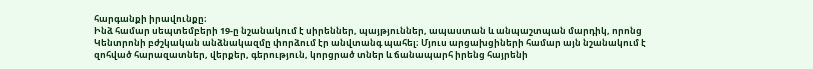հարգանքի իրավունքը։
Ինձ համար սեպտեմբերի 19-ը նշանակում է սիրեններ, պայթյուններ, ապաստան և անպաշտպան մարդիկ, որոնց Կենտրոնի բժշկական անձնակազմը փորձում էր անվտանգ պահել։ Մյուս արցախցիների համար այն նշանակում է զոհված հարազատներ, վերքեր, գերություն, կորցրած տներ և ճանապարհ իրենց հայրենի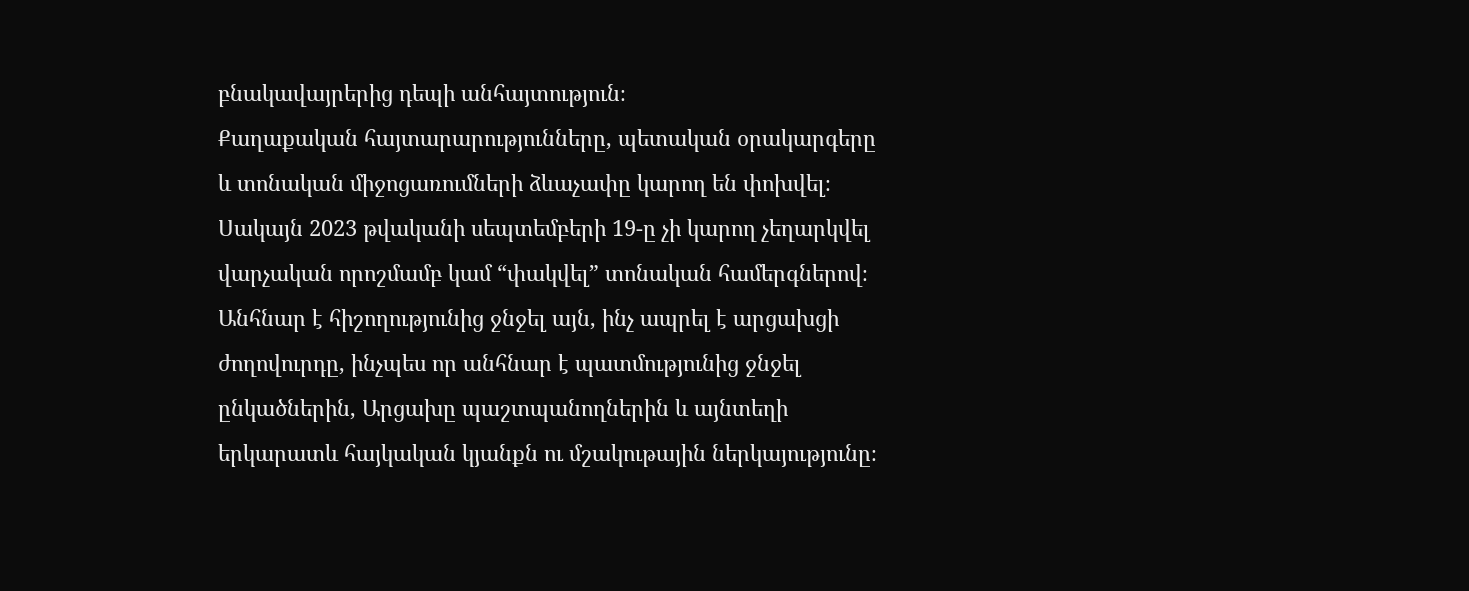բնակավայրերից դեպի անհայտություն։
Քաղաքական հայտարարությունները, պետական օրակարգերը և տոնական միջոցառումների ձևաչափը կարող են փոխվել։ Սակայն 2023 թվականի սեպտեմբերի 19-ը չի կարող չեղարկվել վարչական որոշմամբ կամ “փակվել” տոնական համերգներով։ Անհնար է հիշողությունից ջնջել այն, ինչ ապրել է արցախցի ժողովուրդը, ինչպես որ անհնար է պատմությունից ջնջել ընկածներին, Արցախը պաշտպանողներին և այնտեղի երկարատև հայկական կյանքն ու մշակութային ներկայությունը։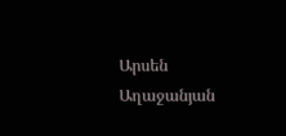Արսեն Աղաջանյան